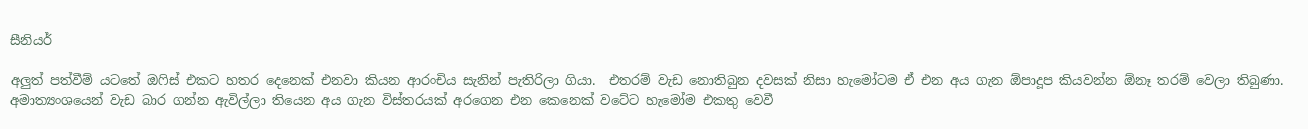සීනියර්

අලුත් පත්වීම් යටතේ ඔෆිස් එකට හතර දෙනෙක් එනවා කියන ආරංචිය සැනින් පැතිරිලා ගියා.  එතරම් වැඩ නොතිබුන දවසක් නිසා හැමෝටම ඒ එන අය ගැන ඕපාදූප කියවන්න ඕනෑ තරම් වෙලා තිබුණා. අමාත්‍යංශයෙන් වැඩ බාර ගන්න ඇවිල්ලා තියෙන අය ගැන විස්තරයක් අරගෙන එන කෙනෙක් වටේට හැමෝම එකතු වෙවී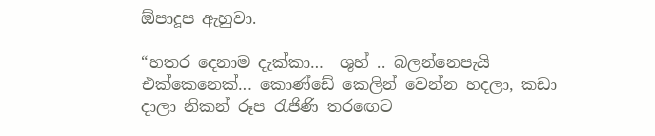ඕපාදූප ඇහුවා.

“හතර දෙනාම දැක්කා…  ශුහ් .. බලන්නෙපැයි එක්කෙනෙක්… කොණ්ඩේ කෙලින් වෙන්න හදලා, කඩා දාලා නිකන් රූප රැජිණි තරඟෙට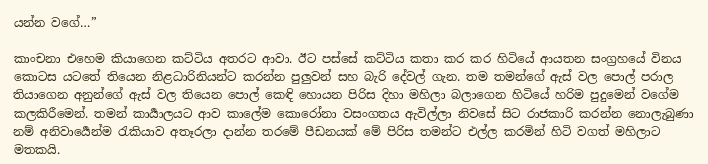යන්න වගේ…”

කාංචනා එහෙම කියාගෙන කට්ටිය අතරට ආවා. ඊට පස්සේ කට්ටිය කතා කර කර හිටියේ ආයතන සංග්‍රහයේ විනය කොටස යටතේ තියෙන නිළධාරිනියන්‍ට කරන්න පුලුවන් සහ බැරි දේවල් ගැන. තම තමන්ගේ ඇස් වල පොල් පරාල තියාගෙන අනුන්ගේ ඇස් වල තියෙන පොල් කෙඳි හොයන පිරිස දිහා මහිලා බලාගෙන හිටියේ හරිම පුදුමෙන් වගේම කලකිරීමෙන්. තමන් කාර්‍යාලයට ආව කාලේම කොරෝනා වසංගතය ඇවිල්ලා නිවසේ සිට රාජකාරි කරන්න නොලැබුණා නම් අනිවාර්‍යෙන්ම රැකියාව අතෑරලා දාන්න තරමේ පීඩනයක් මේ පිරිස තමන්ට එල්ල කරමින් හිටි වගත් මහිලාට මතකයි.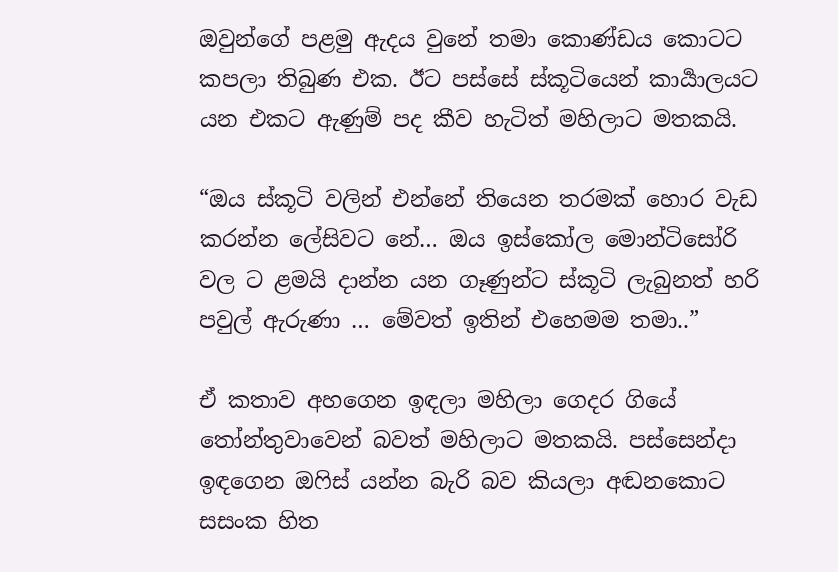ඔවුන්ගේ පළමු ඇදය වුනේ තමා කොණ්ඩය කොටට කපලා තිබුණ එක. ඊට පස්සේ ස්කූටියෙන් කාර්‍යාලයට යන එකට ඇණුම් පද කීව හැටිත් මහිලාට මතකයි.

“ඔය ස්කූටි වලින් එන්නේ තියෙන තරමක් හොර වැඩ කරන්න ලේසිවට නේ… ඔය ඉස්කෝල මොන්ටිසෝරි වල ට ළමයි දාන්න යන ගෑණුන්ට ස්කූටි ලැබුනත් හරි පවුල් ඇරුණා … මේවත් ඉතින් එහෙමම තමා..”

ඒ කතාව අහගෙන ඉඳලා මහිලා ගෙදර ගියේ තෝන්තුවාවෙන් බවත් මහිලාට මතකයි. පස්සෙන්දා ඉඳගෙන ඔෆිස් යන්න බැරි බව කියලා අඬනකොට සසංක හිත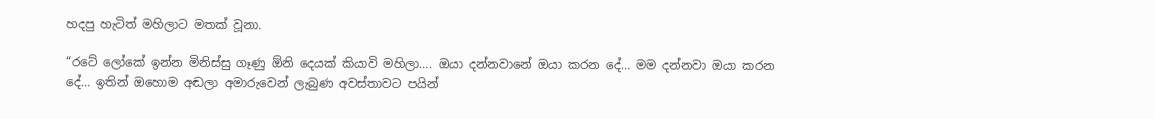හදපු හැටිත් මහිලාට මතක් වූනා.

“රටේ ලෝකේ ඉන්න මිනිස්සු ගෑණු ඕනි දෙයක් කියාවි මහිලා…. ඔයා දන්නවානේ ඔයා කරන දේ… මම දන්නවා ඔයා කරන දේ… ඉතින් ඔහොම අඬලා අමාරුවෙන් ලැබුණ අවස්තාවට පයින්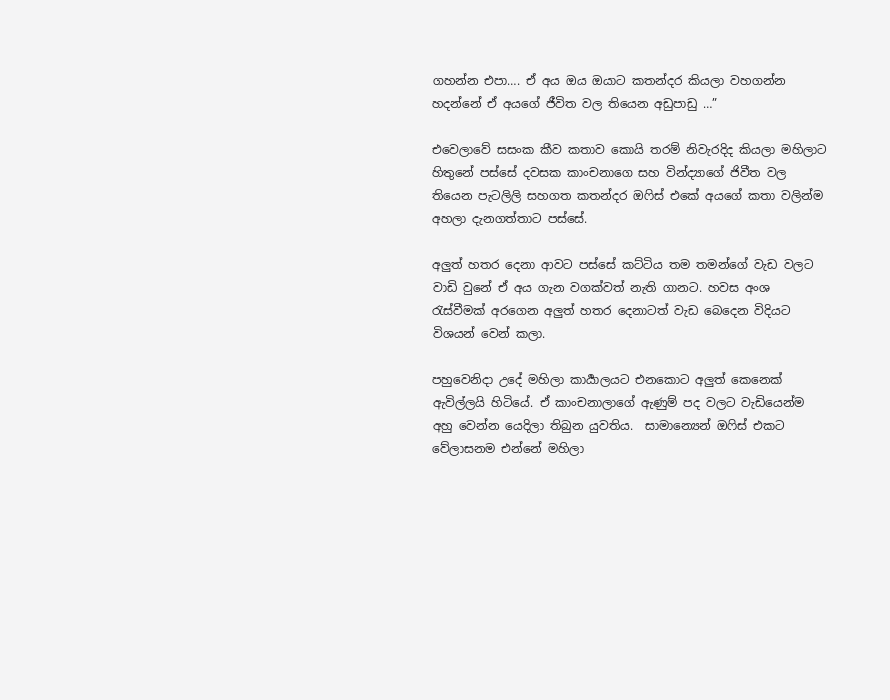ගහන්න එපා…. ඒ අය ඔය ඔයාට කතන්දර කියලා වහගන්න හදන්නේ ඒ අයගේ ජීවිත වල තියෙන අඩුපාඩු …”

එවෙලාවේ සසංක කීව කතාව කොයි තරම් නිවැරදිද කියලා මහිලාට හිතුනේ පස්සේ දවසක කාංචනාගෙ සහ වින්ද්‍යාගේ ජිවීත වල තියෙන පැටලිලි සහගත කතන්දර ඔෆිස් එකේ අයගේ කතා වලින්ම අහලා දැනගත්තාට පස්සේ.

අලුත් හතර දෙනා ආවට පස්සේ කට්ටිය තම තමන්ගේ වැඩ වලට වාඩි වුනේ ඒ අය ගැන වගක්වත් නැති ගානට. හවස අංශ රැස්වීමක් අරගෙන අලුත් හතර දෙනාටත් වැඩ බෙදෙන විදියට විශයන් වෙන් කලා.

පහුවෙනිදා උදේ මහිලා කාර්‍යාලයට එනකොට අලුත් කෙනෙක් ඇවිල්ලයි හිටියේ. ඒ කාංචනාලාගේ ඇණුම් පද වලට වැඩියෙන්ම අහු වෙන්න යෙදිලා තිබුන යුවතිය.  සාමාන්‍යෙන් ඔෆිස් එකට වේලාසනම එන්නේ මහිලා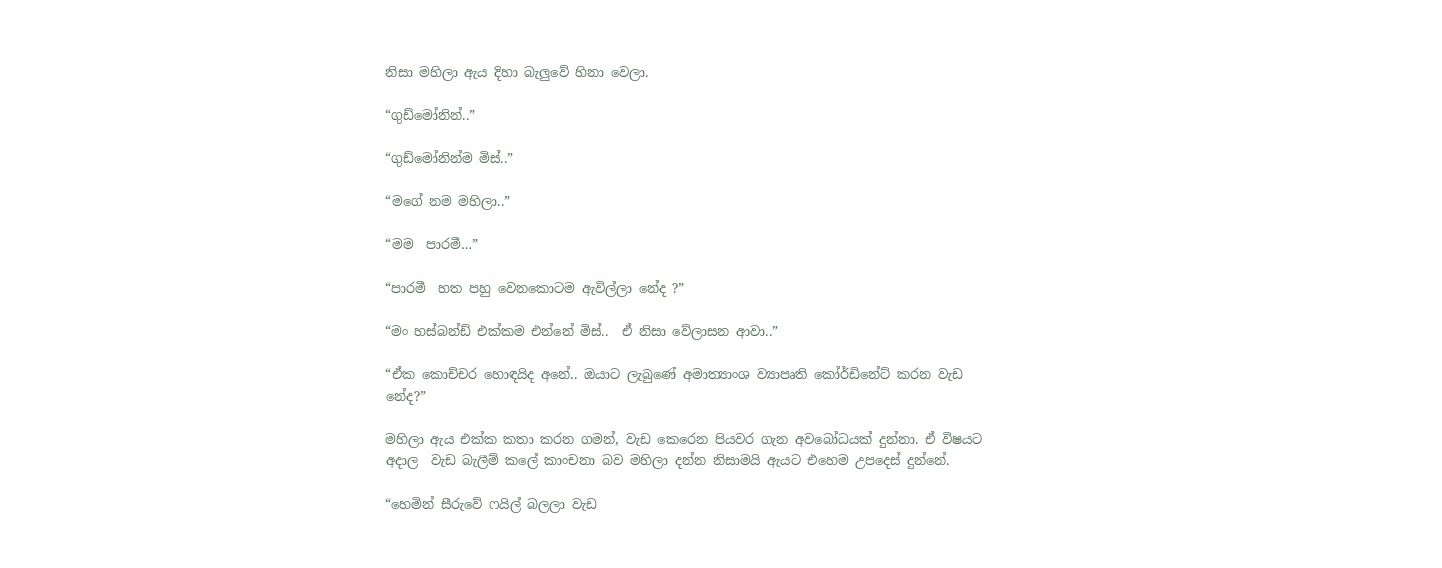නිසා මහිලා ඇය දිහා බැලුවේ හිනා වෙලා.

“ගුඩ්මෝනින්..”

“ගුඩ්මෝනින්ම මිස්..”

“මගේ නම මහිලා..”

“මම  පාරමී…”

“පාරමී  හත පහු වෙනකොටම ඇවිල්ලා නේද ?”

“මං හස්බන්ඩ් එක්කම එන්නේ මිස්..  ඒ නිසා වේලාසන ආවා..”

“ඒක කොච්චර හොඳයිද අනේ.. ඔයාට ලැබුණේ අමාත්‍යාංශ ව්‍යාපෘති කෝර්ඩිනේට් කරන වැඩ නේද?”

මහිලා ඇය එක්ක කතා කරන ගමන්, වැඩ කෙරෙන පියවර ගැන අවබෝධයක් දුන්නා. ඒ විෂයට අදාල  වැඩ බැලීම් කලේ කාංචනා බව මහිලා දන්න නිසාමයි ඇයට එහෙම උපදෙස් දුන්නේ.

“හෙමින් සීරුවේ ෆයිල් බලලා වැඩ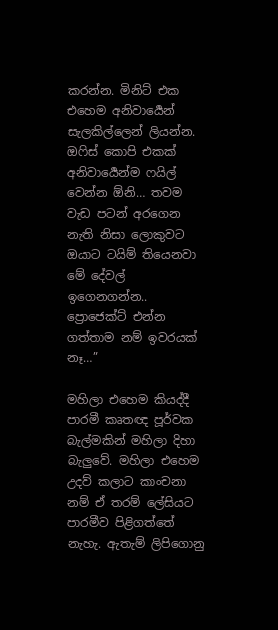කරන්න. මිනිට් එක එහෙම අනිවාර්‍යෙන් සැලකිල්ලෙන් ලියන්න. ඔෆිස් කොපි එකක් අනිවාර්‍යෙන්ම ෆයිල් වෙන්න ඕනි… තවම වැඩ පටන් අරගෙන නැති නිසා ලොකුවට ඔයාට ටයිම් තියෙනවා මේ දේවල් ඉගෙනගන්න.. ප්‍රොජෙක්ට් එන්න ගත්තාම නම් ඉවරයක් නෑ…”

මහිලා එහෙම කියද්දී පාරමී කෘතඥ පූර්වක බැල්මකින් මහිලා දිහා බැලුවේ. මහිලා එහෙම උදව් කලාට කාංචනා නම් ඒ තරම් ලේසියට පාරමීව පිළිගත්තේ නැහැ. ඇතැම් ලිපිගොනු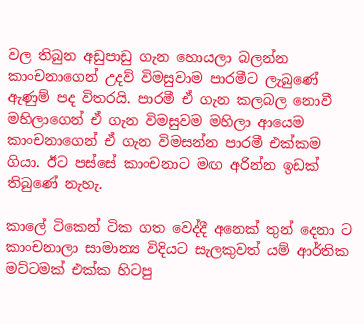වල තිබුන අඩුපාඩු ගැන හොයලා බලන්න කාංචනාගෙන් උදව් විමසුවාම පාරමීට ලැබුණේ ඇණුම් පද විතරයි. පාරමී ඒ ගැන කලබල නොවී මහිලාගෙන් ඒ ගැන විමසුවම මහිලා ආයෙම කාංචනාගෙන් ඒ ගැන විමසන්න පාරමී එක්කම ගියා. ඊට පස්සේ කාංචනාට මඟ අරින්න ඉඩක් තිබුණේ නැහැ.

කාලේ ටිකෙන් ටික ගත වෙද්දී අනෙක් තුන් දෙනා ට කාංචනාලා සාමාන්‍ය විදියට සැලකුවත් යම් ආර්තික මට්ටමක් එක්ක හිටපු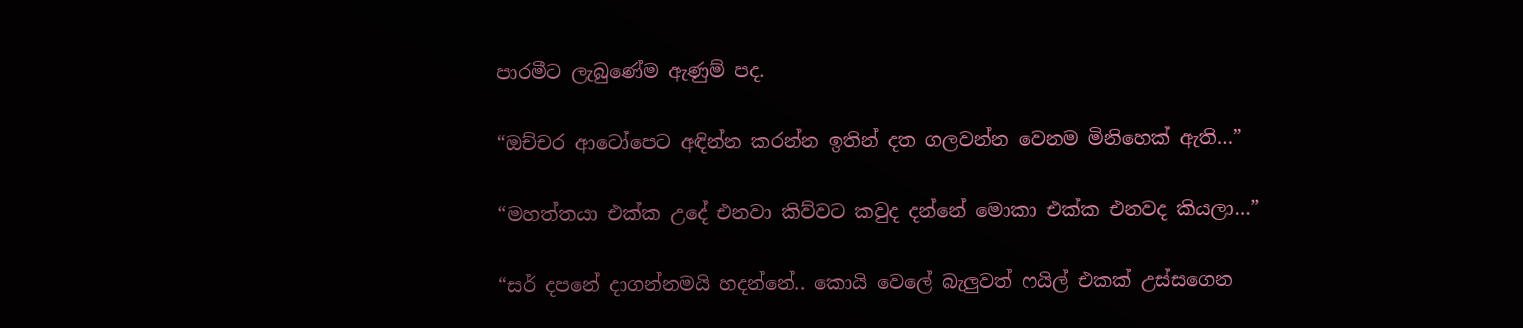පාරමීට ලැබුණේම ඇණුම් පද.

“ඔච්චර ආටෝපෙට අඳින්න කරන්න ඉතින් දත ගලවන්න වෙනම මිනිහෙක් ඇති…”

“මහත්තයා එක්ක උදේ එනවා කිව්වට කවුද දන්නේ මොකා එක්ක එනවද කියලා…”

“සර් දපනේ දාගන්නමයි හදන්නේ.. කොයි වෙලේ බැලුවත් ෆයිල් එකක් උස්සගෙන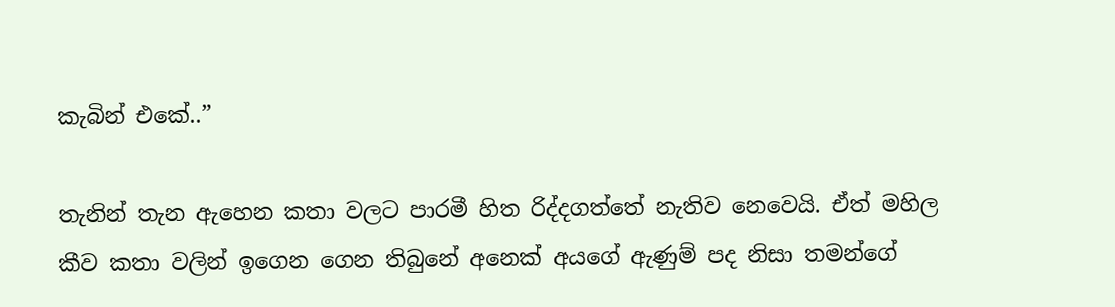කැබින් එකේ..”

තැනින් තැන ඇහෙන කතා වලට පාරමී හිත රිද්දගත්තේ නැතිව නෙවෙයි. ඒත් මහිල කීව කතා වලින් ඉගෙන ගෙන තිබුනේ අනෙක් අයගේ ඇණුම් පද නිසා තමන්ගේ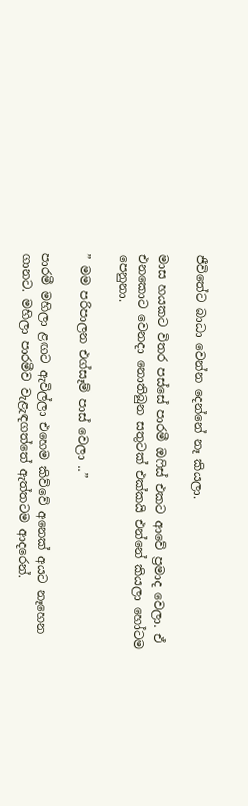ජීවිතේට බාධා වෙන්න දෙන්නේ නෑ කියලා.

මාස හයකට විතර පස්සේ පාරමී ඔෆිස් එකට ආවේ ප්‍රමාද වෙලා. ඒ එනකොට වෙනදා නොතිබුන සතුටක් එක්කයි එන්නේ කියලා හෝටම පෙනුනා.

” මම පරිපාලන එග්සෑම් පාස් වෙලා ..”

පාරමී මහිලා ළඟට ඇවිල්ලා එහෙම කිව්වේ අනෙක් අයට නෑහෙන ගානට. මහිලා පාරමීව වැළැඳගත්තේ ඇත්තටම ආදරෙන්.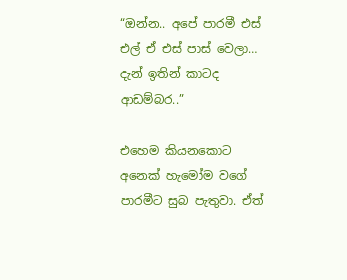“ඔන්න.. අපේ පාරමී එස් එල් ඒ එස් පාස් වෙලා… දැන් ඉතින් කාටද ආඩම්බර..”

එහෙම කියනකොට අනෙක් හැමෝම වගේ පාරමීට සුබ පැතුවා. ඒත්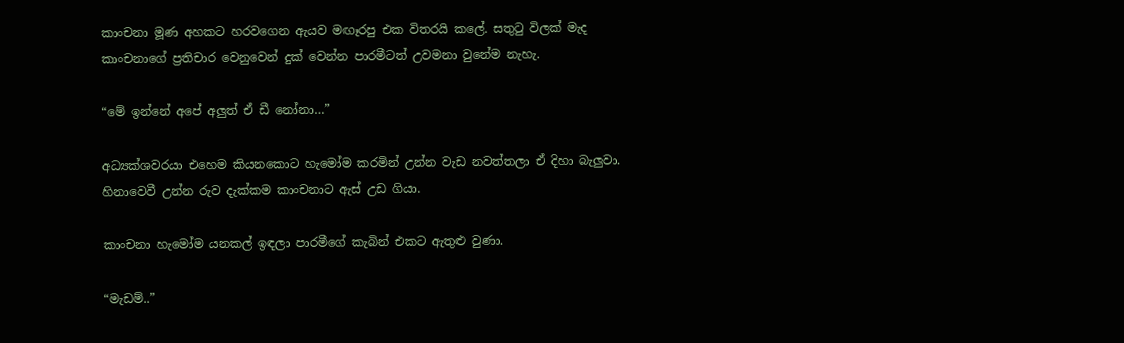කාංචනා මූණ අහකට හරවගෙන ඇයව මඟෑරපු එක විතරයි කලේ. සතුටු විලක් මැද කාංචනාගේ ප්‍රතිචාර වෙනුවෙන් දුක් වෙන්න පාරමීටත් උවමනා වුනේම නැහැ.

“මේ ඉන්නේ අපේ අලුත් ඒ ඩී නෝනා…”

අධ්‍යක්ශවරයා එහෙම කියනකොට හැමෝම කරමින් උන්න වැඩ නවත්තලා ඒ දිහා බැලුවා. හිනාවෙවී උන්න රුව දැක්කම කාංචනාට ඇස් උඩ ගියා.

කාංචනා හැමෝම යනකල් ඉඳලා පාරමීගේ කැබින් එකට ඇතුළු වුණා.

“මැඩම්..”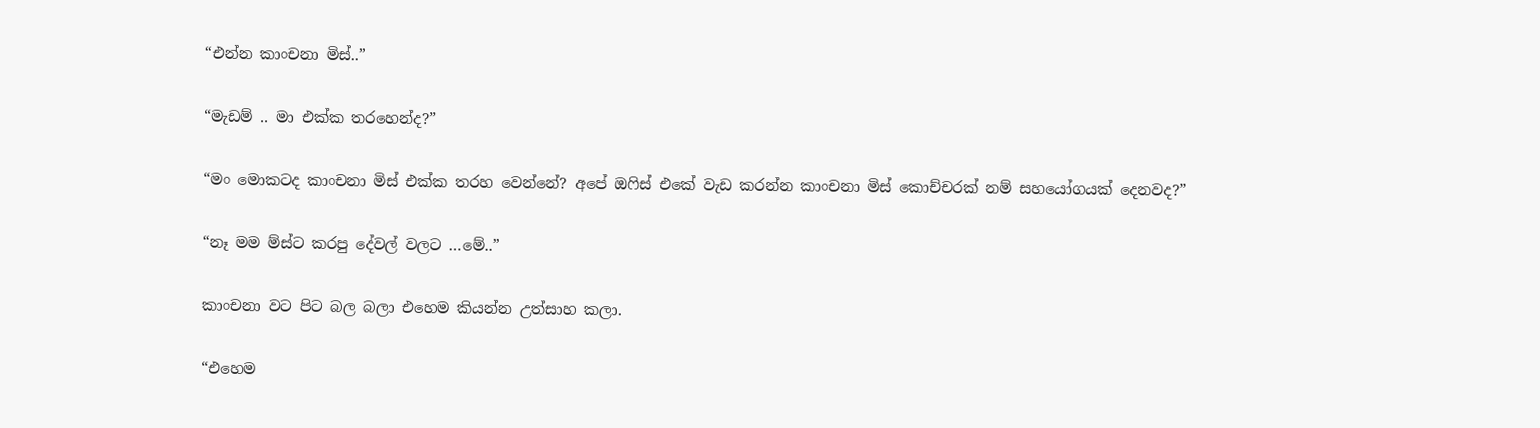“එන්න කාංචනා මිස්..”

“මැඩම් .. මා එක්ක තරහෙන්ද?”

“මං මොකටද කාංචනා මිස් එක්ක තරහ වෙන්නේ? අපේ ඔෆිස් එකේ වැඩ කරන්න කාංචනා මිස් කොච්චරක් නම් සහයෝගයක් දෙනවද?”

“නෑ මම ම්ස්ට කරපු දේවල් වලට …මේ..”

කාංචනා වට පිට බල බලා එහෙම කියන්න උත්සාහ කලා.

“එහෙම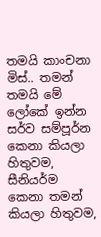තමයි කාංචනා මිස්.. තමන් තමයි මේ ලෝකේ ඉන්න සර්ව සම්පූර්න කෙනා කියලා හිතුවම, සීනියර්ම කෙනා තමන් කියලා හිතුවම,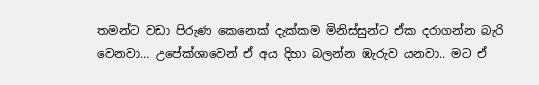තමන්ට වඩා පිරුණ කෙනෙක් දැක්කම මිනිස්සුන්ට ඒක දරාගන්න බැරි වෙනවා… උපේක්ශාවෙන් ඒ අය දිහා බලන්න ඹැරුව යනවා.. මට ඒ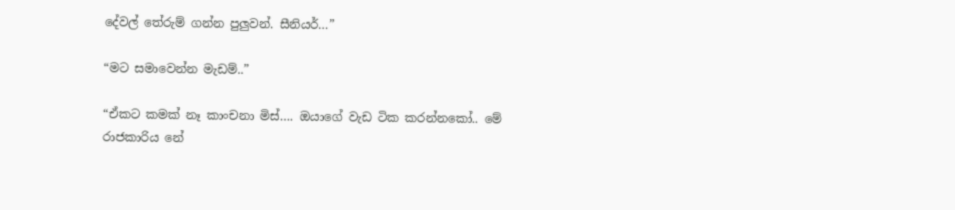දේවල් තේරුම් ගන්න පුලුවන්. සීනියර්…”

“මට සමාවෙන්න මැඩම්..”

“ඒකට කමක් නෑ කාංචනා මිස්…. ඔයාගේ වැඩ ටික කරන්නකෝ.. මේ රාජකාරිය නේ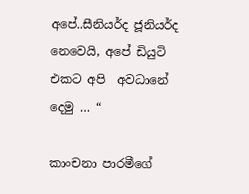අපේ..සීනියර්ද ජූනියර්ද නෙවෙයි, අපේ ඩියුටි එකට අපි  අවධානේ දෙමු … “

කාංචනා පාරමීගේ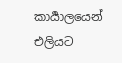කාර්‍යාලයෙන් එලියට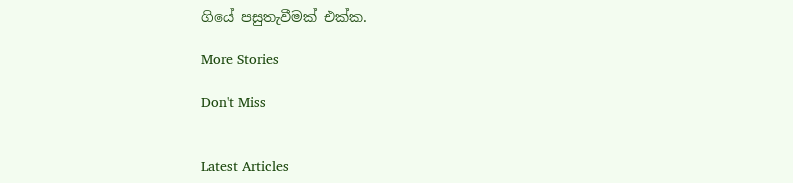ගියේ පසුතැවීමක් එක්ක.

More Stories

Don't Miss


Latest Articles